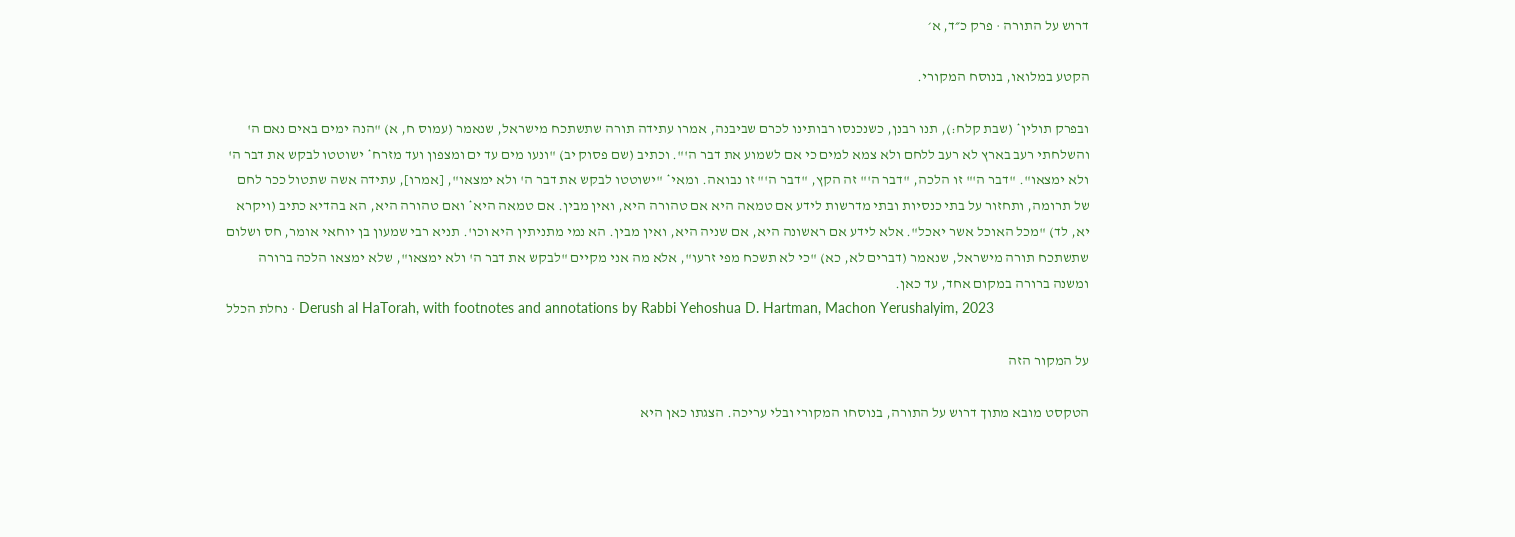דרוש על התורה · פרק כ״ד, א׳

הקטע במלואו, בנוסח המקורי.

ובפרק תולין* (שבת קלח:), תנו רבנן, כשנכנסו רבותינו לכרם שביבנה, אמרו עתידה תורה שתשתכח מישראל, שנאמר (עמוס ח, א) "הנה ימים באים נאם ה' והשלחתי רעב בארץ לא רעב ללחם ולא צמא למים כי אם לשמוע את דבר ה'". וכתיב (שם פסוק יב) "ונעו מים עד ים ומצפון ועד מזרח* ישוטטו לבקש את דבר ה' ולא ימצאו". "דבר ה'" זו הלכה, "דבר ה'" זה הקץ, "דבר ה'" זו נבואה. ומאי* "ישוטטו לבקש את דבר ה' ולא ימצאו", [אמרו], עתידה אשה שתטול ככר לחם של תרומה, ותחזור על בתי כנסיות ובתי מדרשות לידע אם טמאה היא אם טהורה היא, ואין מבין. אם טמאה היא* ואם טהורה היא, הא בהדיא כתיב (ויקרא יא, לד) "מכל האוכל אשר יאכל". אלא לידע אם ראשונה היא, אם שניה היא, ואין מבין. הא נמי מתניתין היא וכו'. תניא רבי שמעון בן יוחאי אומר, חס ושלום שתשתכח תורה מישראל, שנאמר (דברים לא, כא) "כי לא תשכח מפי זרעו", אלא מה אני מקיים "לבקש את דבר ה' ולא ימצאו", שלא ימצאו הלכה ברורה ומשנה ברורה במקום אחד, עד כאן.
נחלת הכלל · Derush al HaTorah, with footnotes and annotations by Rabbi Yehoshua D. Hartman, Machon Yerushalyim, 2023

על המקור הזה

הטקסט מובא מתוך דרוש על התורה, בנוסחו המקורי ובלי עריכה. הצגתו כאן היא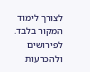לצורך לימוד המקור בלבד. לפירושים ולהכרעות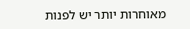מאוחרות יותר יש לפנות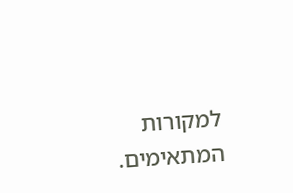למקורות המתאימים.